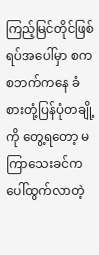ကြည့်မြင်တိုင်ဖြစ်ရပ်အပေါ်မှာ စကစဘက်ကနေ ခံစားတုံ့ပြန်ပုံတချို့ကို တွေ့ရတော့ မကြာသေးခင်က ပေါ်ထွက်လာတဲ့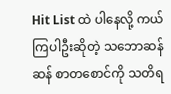Hit List ထဲ ပါနေလို့ ကယ်ကြပါဦးဆိုတဲ့ သဘောဆန်ဆန် စာတစောင်ကို သတိရ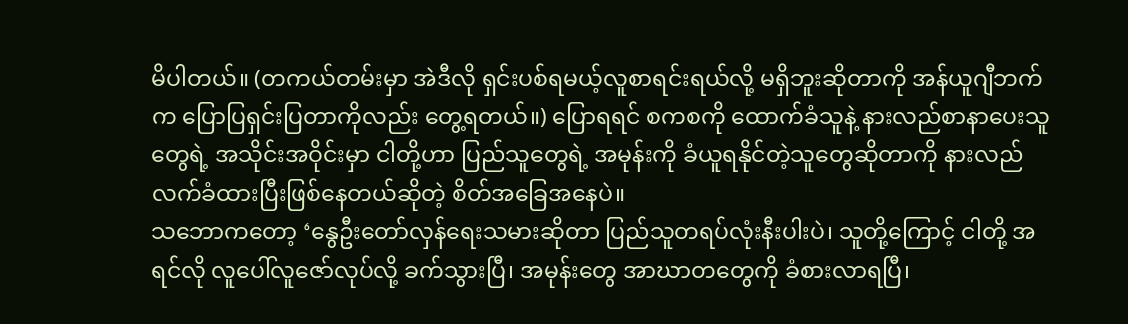မိပါတယ်။ (တကယ်တမ်းမှာ အဲဒီလို ရှင်းပစ်ရမယ့်လူစာရင်းရယ်လို့ မရှိဘူးဆိုတာကို အန်ယူဂျီဘက်က ပြောပြရှင်းပြတာကိုလည်း တွေ့ရတယ်။) ပြောရရင် စကစကို ထောက်ခံသူနဲ့ နားလည်စာနာပေးသူတွေရဲ့ အသိုင်းအဝိုင်းမှာ ငါတို့ဟာ ပြည်သူတွေရဲ့ အမုန်းကို ခံယူရနိုင်တဲ့သူတွေဆိုတာကို နားလည်လက်ခံထားပြီးဖြစ်နေတယ်ဆိုတဲ့ စိတ်အခြေအနေပဲ။
သဘောကတော့ ‘နွေဦးတော်လှန်ရေးသမားဆိုတာ ပြည်သူတရပ်လုံးနီးပါးပဲ၊ သူတို့ကြောင့် ငါတို့ အရင်လို လူပေါ်လူဇော်လုပ်လို့ ခက်သွားပြီ၊ အမုန်းတွေ အာဃာတတွေကို ခံစားလာရပြီ၊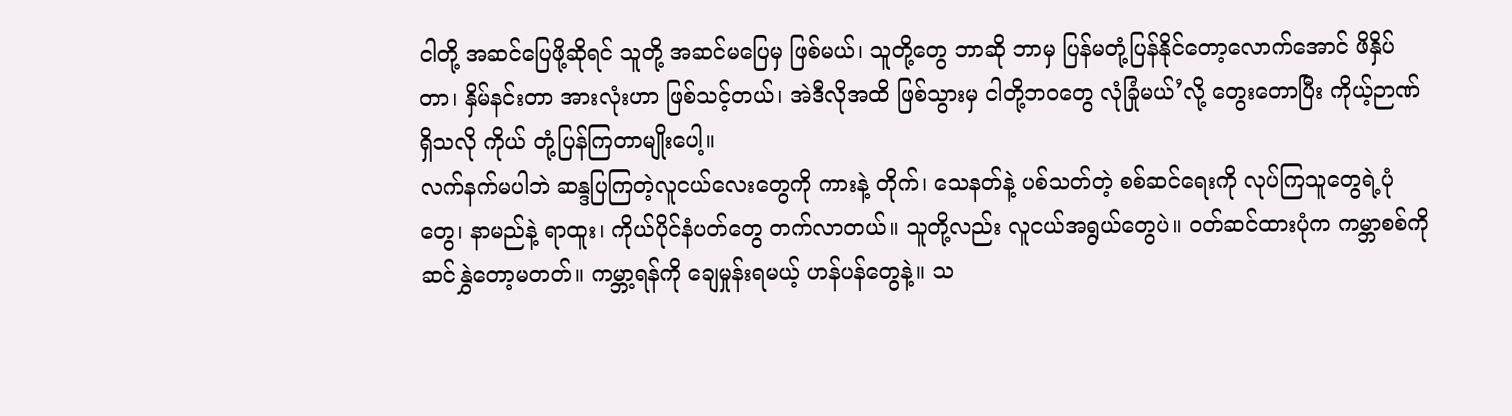ငါတို့ အဆင်ပြေဖို့ဆိုရင် သူတို့ အဆင်မပြေမှ ဖြစ်မယ်၊ သူတို့တွေ ဘာဆို ဘာမှ ပြန်မတုံ့ပြန်နိုင်တော့လောက်အောင် ဖိနှိပ်တာ၊ နှိမ်နင်းတာ အားလုံးဟာ ဖြစ်သင့်တယ်၊ အဲဒီလိုအထိ ဖြစ်သွားမှ ငါတို့ဘဝတွေ လုံခြုံမယ်’လို့ တွေးတောပြီး ကိုယ့်ဉာဏ် ရှိသလို ကိုယ် တုံ့ပြန်ကြတာမျိုးပေါ့။
လက်နက်မပါဘဲ ဆန္ဒပြကြတဲ့လူငယ်လေးတွေကို ကားနဲ့ တိုက်၊ သေနတ်နဲ့ ပစ်သတ်တဲ့ စစ်ဆင်ရေးကို လုပ်ကြသူတွေရဲ့ပုံတွေ၊ နာမည်နဲ့ ရာထူး၊ ကိုယ်ပိုင်နံပတ်တွေ တက်လာတယ်။ သူတို့လည်း လူငယ်အရွယ်တွေပဲ။ ဝတ်ဆင်ထားပုံက ကမ္ဘာစစ်ကို ဆင်နွှဲတော့မတတ်။ ကမ္ဘာ့ရန်ကို ချေမှုန်းရမယ့် ဟန်ပန်တွေနဲ့။ သ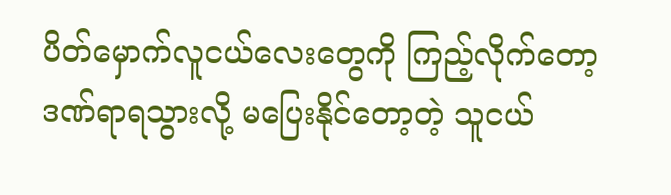ပိတ်မှောက်လူငယ်လေးတွေကို ကြည့်လိုက်တော့ ဒဏ်ရာရသွားလို့ မပြေးနိုင်တော့တဲ့ သူငယ်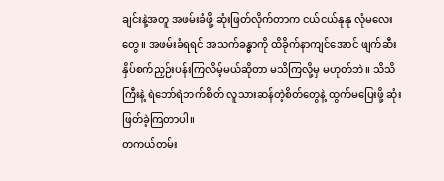ချင်းနဲ့အတူ အဖမ်းခံဖို့ ဆုံးဖြတ်လိုက်တာက ငယ်ငယ်နုနု လုံမလေးတွေ။ အဖမ်းခံရရင် အသက်ခန္ဓာကို ထိခိုက်နာကျင်အောင် ဖျက်ဆီးနှိပ်စက်ညှဉ်းပန်းကြလိမ့်မယ်ဆိုတာ မသိကြလို့မှ မဟုတ်ဘဲ။ သိသိကြီးနဲ့ ရဲဘော်ရဲဘက်စိတ် လူသားဆန်တဲ့စိတ်တွေနဲ့ ထွက်မပြေးဖို့ ဆုံးဖြတ်ခဲ့ကြတာပါ။
တကယ်တမ်း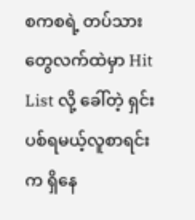စကစရဲ့ တပ်သားတွေလက်ထဲမှာ Hit List လို့ ခေါ်တဲ့ ရှင်းပစ်ရမယ့်လူစာရင်းက ရှိနေ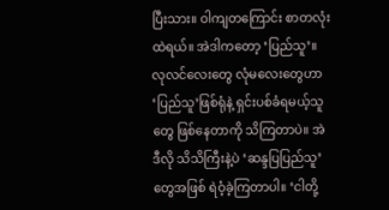ပြီးသား။ ဝါကျတကြောင်း စာတလုံးထဲရယ်။ အဲဒါကတော့ ‘ပြည်သူ’။ လုလင်လေးတွေ လုံမလေးတွေဟာ ‘ပြည်သူ’ဖြစ်ရုံနဲ့ ရှင်းပစ်ခံရမယ့်သူတွေ ဖြစ်နေတာကို သိကြတာပဲ။ အဲဒီလို သိသိကြီးနဲ့ပဲ ‘ဆန္ဒပြပြည်သူ’တွေအဖြစ် ရဲဝံ့ခဲ့ကြတာပါ။ ‘ငါတို့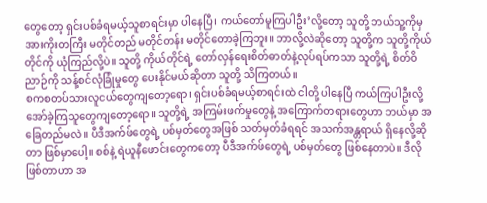တွေတော့ ရှင်းပစ်ခံရမယ့်သူစာရင်းမှာ ပါနေပြီ၊ ကယ်တော်မူကြပါဦး’လို့တော့ သူတို့ ဘယ်သူ့ကိုမှ အားကိုးတကြီး မတိုင်တည် မတိုင်တန်း မတိုင်တောခဲ့ကြဘူး။ ဘာလို့လဲဆိုတော့ သူတို့က သူတို့ကိုယ်တိုင်ကို ယုံကြည်လို့ပဲ။ သူတို့ ကိုယ်တိုင်ရဲ့ တော်လှန်ရေးစိတ်ဓာတ်နဲ့လုပ်ရပ်ကသာ သူတို့ရဲ့ စိတ်ဝိညာဉ်ကို သန့်စင်လုံခြုံမှုတွေ ပေးနိုင်မယ်ဆိုတာ သူတို့ သိကြတယ်။
စကစတပ်သားလူငယ်တွေကျတော့ရော၊ ရှင်းပစ်ခံရမယ့်စာရင်းထဲ ငါတို့ ပါနေပြီ ကယ်ကြပါဦးလို့ အော်ခဲ့ကြသူတွေကျတော့ရော။ သူတို့ရဲ့ အကြမ်းဖက်မှုတွေနဲ့ အကြောက်တရားတွေဟာ ဘယ်မှာ အခြေတည်မလဲ။ ပီဒီအက်ဖ်တွေရဲ့ ပစ်မှတ်တွေအဖြစ် သတ်မှတ်ခံရရင် အသက်အန္တရာယ် ရှိနေလို့ဆိုတာ ဖြစ်မှာပေါ့။ စစ်နဲ့ ရဲယူနီဖောင်းတွေကတော့ ပီဒီအက်ဖ်တွေရဲ့ ပစ်မှတ်တွေ ဖြစ်နေတာပဲ။ ဒီလိုဖြစ်တာဟာ အ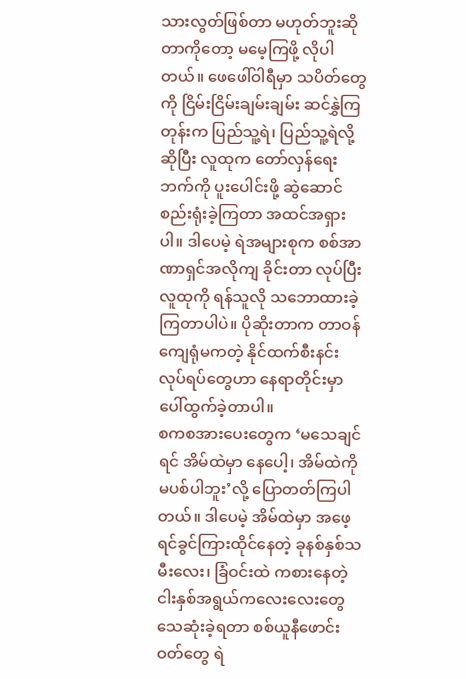သားလွတ်ဖြစ်တာ မဟုတ်ဘူးဆိုတာကိုတော့ မမေ့ကြဖို့ လိုပါတယ်။ ဖေဖေါ်ဝါရီမှာ သပိတ်တွေကို ငြိမ်းငြိမ်းချမ်းချမ်း ဆင်နွှဲကြတုန်းက ပြည်သူ့ရဲ၊ ပြည်သူ့ရဲလို့ဆိုပြီး လူထုက တော်လှန်ရေးဘက်ကို ပူးပေါင်းဖို့ ဆွဲဆောင်စည်းရုံးခဲ့ကြတာ အထင်အရှားပါ။ ဒါပေမဲ့ ရဲအများစုက စစ်အာဏာရှင်အလိုကျ ခိုင်းတာ လုပ်ပြီး လူထုကို ရန်သူလို သဘောထားခဲ့ကြတာပါပဲ။ ပိုဆိုးတာက တာဝန်ကျေရုံမကတဲ့ နိုင်ထက်စီးနင်းလုပ်ရပ်တွေဟာ နေရာတိုင်းမှာ ပေါ်ထွက်ခဲ့တာပါ။
စကစအားပေးတွေက ‘မသေချင်ရင် အိမ်ထဲမှာ နေပေါ့၊ အိမ်ထဲကို မပစ်ပါဘူး’လို့ ပြောတတ်ကြပါတယ်။ ဒါပေမဲ့ အိမ်ထဲမှာ အဖေ့ရင်ခွင်ကြားထိုင်နေတဲ့ ခုနစ်နှစ်သမီးလေး၊ ခြံဝင်းထဲ ကစားနေတဲ့ ငါးနှစ်အရွယ်ကလေးလေးတွေ သေဆုံးခဲ့ရတာ စစ်ယူနီဖောင်းဝတ်တွေ ရဲ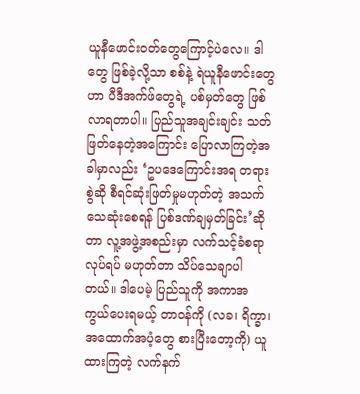ယူနီဖောင်းဝတ်တွေကြောင့်ပဲလေ။ ဒါတွေ ဖြစ်ခဲ့လို့သာ စစ်နဲ့ ရဲယူနီဖောင်းတွေဟာ ပီဒီအက်ဖ်တွေရဲ့ ပစ်မှတ်တွေ ဖြစ်လာရတာပါ။ ပြည်သူအချင်းချင်း သတ်ဖြတ်နေတဲ့အကြောင်း ပြောလာကြတဲ့အခါမှာလည်း ‘ဥပဒေကြောင်းအရ တရားစွဲဆို စီရင်ဆုံးဖြတ်မှုမဟုတ်တဲ့ အသက်သေဆုံးစေရန် ပြစ်ဒဏ်ချမှတ်ခြင်း’ဆိုတာ လူ့အဖွဲ့အစည်းမှာ လက်သင့်ခံစရာ လုပ်ရပ် မဟုတ်တာ သိပ်သေချာပါတယ်။ ဒါပေမဲ့ ပြည်သူကို အကာအကွယ်ပေးရမယ့် တာဝန်ကို (လခ၊ ရိက္ခာ၊ အထောက်အပံ့တွေ စားပြီးတော့ကို) ယူထားကြတဲ့ လက်နက်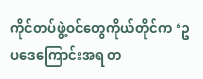ကိုင်တပ်ဖွဲ့ဝင်တွေကိုယ်တိုင်က ‘ဥပဒေကြောင်းအရ တ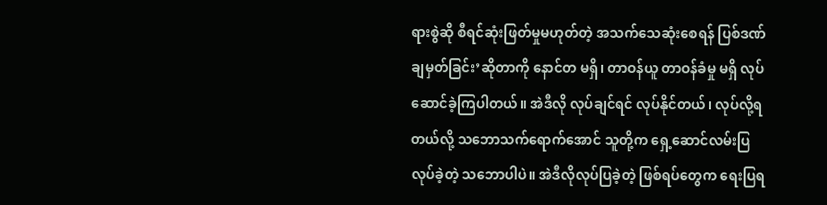ရားစွဲဆို စီရင်ဆုံးဖြတ်မှုမဟုတ်တဲ့ အသက်သေဆုံးစေရန် ပြစ်ဒဏ်ချမှတ်ခြင်း’ဆိုတာကို နောင်တ မရှိ၊ တာဝန်ယူ တာဝန်ခံမှု မရှိ လုပ်ဆောင်ခဲ့ကြပါတယ်။ အဲဒီလို လုပ်ချင်ရင် လုပ်နိုင်တယ်၊ လုပ်လို့ရတယ်လို့ သဘောသက်ရောက်အောင် သူတို့က ရှေ့ဆောင်လမ်းပြလုပ်ခဲ့တဲ့ သဘောပါပဲ။ အဲဒီလိုလုပ်ပြခဲ့တဲ့ ဖြစ်ရပ်တွေက ရေးပြရ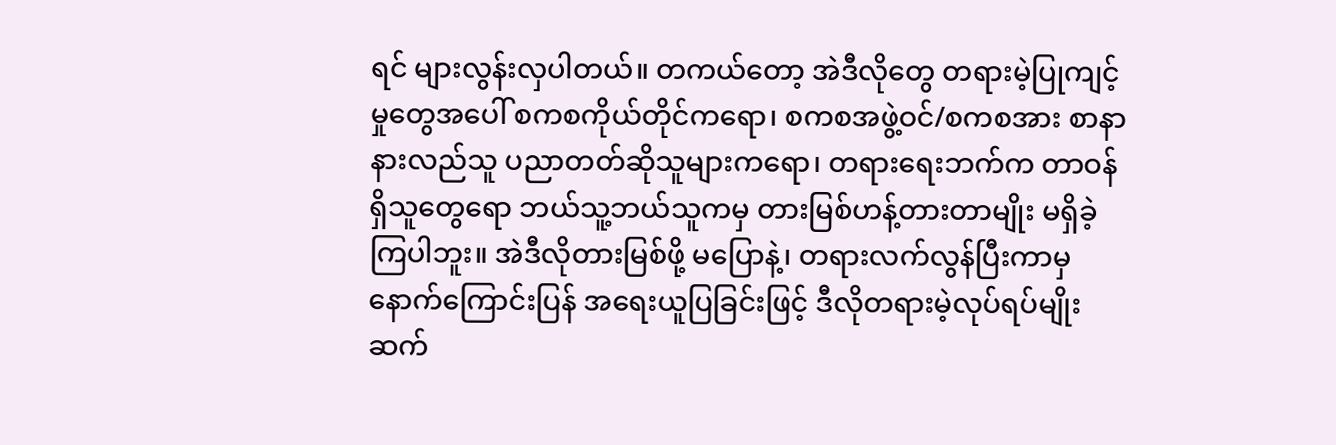ရင် များလွန်းလှပါတယ်။ တကယ်တော့ အဲဒီလိုတွေ တရားမဲ့ပြုကျင့်မှုတွေအပေါ် စကစကိုယ်တိုင်ကရော၊ စကစအဖွဲ့ဝင်/စကစအား စာနာနားလည်သူ ပညာတတ်ဆိုသူများကရော၊ တရားရေးဘက်က တာဝန်ရှိသူတွေရော ဘယ်သူ့ဘယ်သူကမှ တားမြစ်ဟန့်တားတာမျိုး မရှိခဲ့ကြပါဘူး။ အဲဒီလိုတားမြစ်ဖို့ မပြောနဲ့၊ တရားလက်လွန်ပြီးကာမှ နောက်ကြောင်းပြန် အရေးယူပြခြင်းဖြင့် ဒီလိုတရားမဲ့လုပ်ရပ်မျိုး ဆက်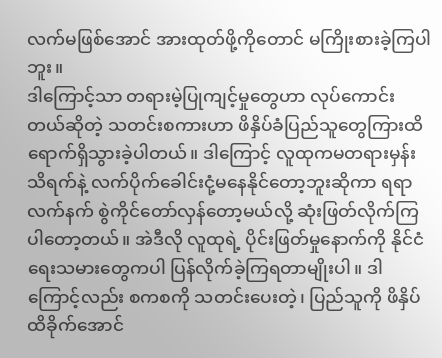လက်မဖြစ်အောင် အားထုတ်ဖို့ကိုတောင် မကြိုးစားခဲ့ကြပါဘူး။
ဒါကြောင့်သာ တရားမဲ့ပြုကျင့်မှုတွေဟာ လုပ်ကောင်းတယ်ဆိုတဲ့ သတင်းစကားဟာ ဖိနှိပ်ခံပြည်သူတွေကြားထိ ရောက်ရှိသွားခဲ့ပါတယ်။ ဒါကြောင့် လူထုကမတရားမှန်း သိရက်နဲ့ လက်ပိုက်ခေါင်းငုံ့မနေနိုင်တော့ဘူးဆိုကာ ရရာလက်နက် စွဲကိုင်တော်လှန်တော့မယ်လို့ ဆုံးဖြတ်လိုက်ကြပါတော့တယ်။ အဲဒီလို လူထုရဲ့ ပိုင်းဖြတ်မှုနောက်ကို နိုင်ငံရေးသမားတွေကပါ ပြန်လိုက်ခဲ့ကြရတာမျိုးပါ။ ဒါကြောင့်လည်း စကစကို သတင်းပေးတဲ့၊ ပြည်သူကို ဖိနှိပ်ထိခိုက်အောင်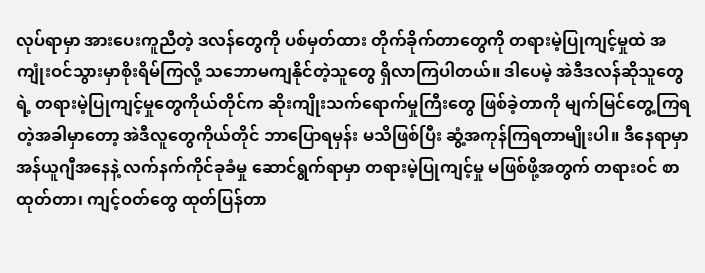လုပ်ရာမှာ အားပေးကူညီတဲ့ ဒလန်တွေကို ပစ်မှတ်ထား တိုက်ခိုက်တာတွေကို တရားမဲ့ပြုကျင့်မှုထဲ အကျုံးဝင်သွားမှာစိုးရိမ်ကြလို့ သဘောမကျနိုင်တဲ့သူတွေ ရှိလာကြပါတယ်။ ဒါပေမဲ့ အဲဒီဒလန်ဆိုသူတွေရဲ့ တရားမဲ့ပြုကျင့်မှုတွေကိုယ်တိုင်က ဆိုးကျိုးသက်ရောက်မှုကြီးတွေ ဖြစ်ခဲ့တာကို မျက်မြင်တွေ့ကြရတဲ့အခါမှာတော့ အဲဒီလူတွေကိုယ်တိုင် ဘာပြောရမှန်း မသိဖြစ်ပြီး ဆွံ့အကုန်ကြရတာမျိုးပါ။ ဒီနေရာမှာ အန်ယူဂျီအနေနဲ့ လက်နက်ကိုင်ခုခံမှု ဆောင်ရွက်ရာမှာ တရားမဲ့ပြုကျင့်မှု မဖြစ်ဖို့အတွက် တရားဝင် စာထုတ်တာ၊ ကျင့်ဝတ်တွေ ထုတ်ပြန်တာ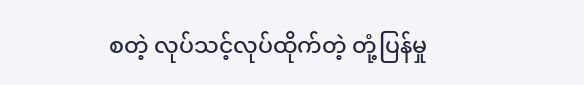စတဲ့ လုပ်သင့်လုပ်ထိုက်တဲ့ တုံ့ပြန်မှု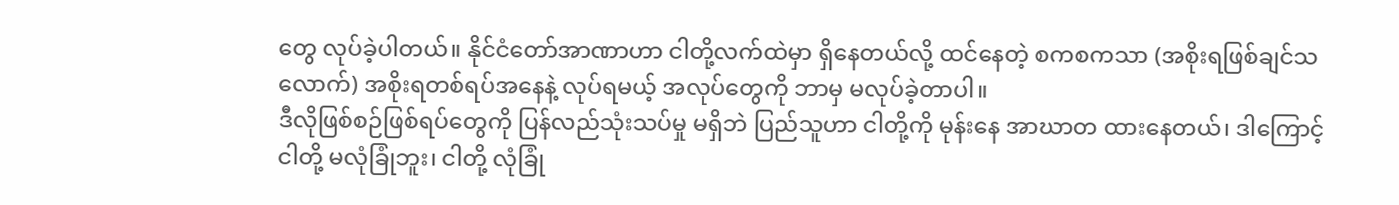တွေ လုပ်ခဲ့ပါတယ်။ နိုင်ငံတော်အာဏာဟာ ငါတို့လက်ထဲမှာ ရှိနေတယ်လို့ ထင်နေတဲ့ စကစကသာ (အစိုးရဖြစ်ချင်သလောက်) အစိုးရတစ်ရပ်အနေနဲ့ လုပ်ရမယ့် အလုပ်တွေကို ဘာမှ မလုပ်ခဲ့တာပါ။
ဒီလိုဖြစ်စဉ်ဖြစ်ရပ်တွေကို ပြန်လည်သုံးသပ်မှု မရှိဘဲ ပြည်သူဟာ ငါတို့ကို မုန်းနေ အာဃာတ ထားနေတယ်၊ ဒါကြောင့် ငါတို့ မလုံခြုံဘူး၊ ငါတို့ လုံခြုံ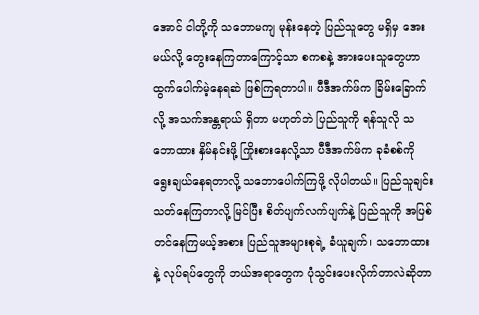အောင် ငါတို့ကို သဘောမကျ မုန်းနေတဲ့ ပြည်သူတွေ မရှိမှ အေးမယ်လို့ တွေးနေကြတာကြောင့်သာ စကစနဲ့ အားပေးသူတွေဟာ ထွက်ပေါက်မဲ့နေရဆဲ ဖြစ်ကြရတာပါ။ ပီဒီအက်ဖ်က ခြိမ်းခြောက်လို့ အသက်အန္တရာယ် ရှိတာ မဟုတ်ဘဲ ပြည်သူကို ရန်သူလို သဘောထား နှိမ်နင်းဖို့ ကြိုးစားနေလို့သာ ပီဒီအက်ဖ်က ခုခံစစ်ကို ရွေးချယ်နေရတာလို့ သဘောပေါက်ကြဖို့ လိုပါတယ်။ ပြည်သူချင်း သတ်နေကြတာလို့ မြင်ပြီး စိတ်ပျက်လက်ပျက်နဲ့ ပြည်သူကို အပြစ်တင်နေကြမယ့်အစား ပြည်သူအများစုရဲ့ ခံယူချက်၊ သဘောထားနဲ့ လုပ်ရပ်တွေကို ဘယ်အရာတွေက ပုံသွင်းပေးလိုက်တာလဲဆိုတာ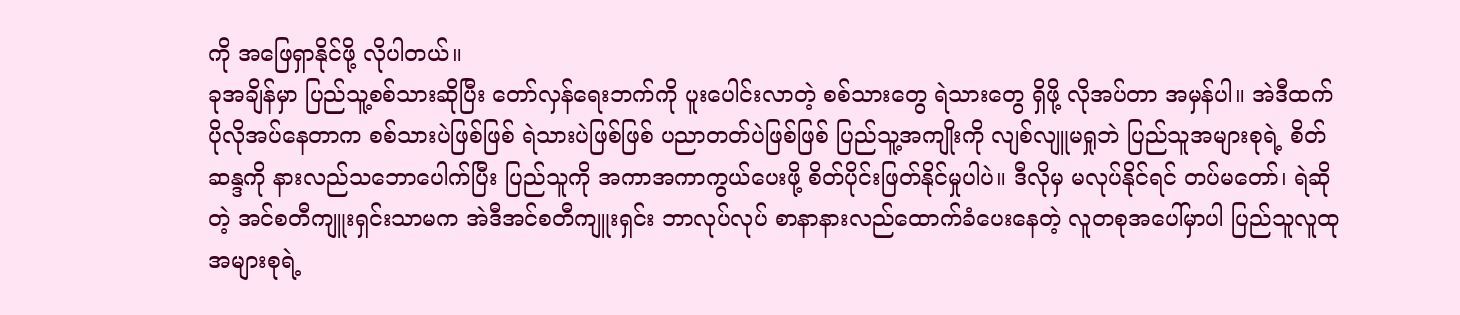ကို အဖြေရှာနိုင်ဖို့ လိုပါတယ်။
ခုအချိန်မှာ ပြည်သူ့စစ်သားဆိုပြီး တော်လှန်ရေးဘက်ကို ပူးပေါင်းလာတဲ့ စစ်သားတွေ ရဲသားတွေ ရှိဖို့ လိုအပ်တာ အမှန်ပါ။ အဲဒီထက် ပိုလိုအပ်နေတာက စစ်သားပဲဖြစ်ဖြစ် ရဲသားပဲဖြစ်ဖြစ် ပညာတတ်ပဲဖြစ်ဖြစ် ပြည်သူ့အကျိုးကို လျစ်လျူမရှုဘဲ ပြည်သူအများစုရဲ့ စိတ်ဆန္ဒကို နားလည်သဘောပေါက်ပြီး ပြည်သူကို အကာအကာကွယ်ပေးဖို့ စိတ်ပိုင်းဖြတ်နိုင်မှုပါပဲ။ ဒီလိုမှ မလုပ်နိုင်ရင် တပ်မတော်၊ ရဲဆိုတဲ့ အင်စတီကျူးရှင်းသာမက အဲဒီအင်စတီကျူးရှင်း ဘာလုပ်လုပ် စာနာနားလည်ထောက်ခံပေးနေတဲ့ လူတစုအပေါ်မှာပါ ပြည်သူလူထုအများစုရဲ့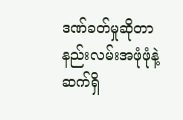ဒဏ်ခတ်မှုဆိုတာ နည်းလမ်းအဖုံဖုံနဲ့ ဆက်ရှိ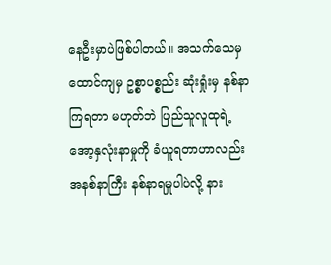နေဦးမှာပဲဖြစ်ပါတယ်။ အသက်သေမှ ထောင်ကျမှ ဥစ္စာပစ္စည်း ဆုံးရှုံးမှ နစ်နာကြရတာ မဟုတ်ဘဲ ပြည်သူလူထုရဲ့ အော့နှလုံးနာမှုကို ခံယူရတာဟာလည်း အနစ်နာကြီး နစ်နာရမှုပါပဲလို့ နား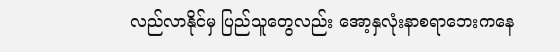လည်လာနိုင်မှ ပြည်သူတွေလည်း အော့နှလုံးနာစရာဘေးကနေ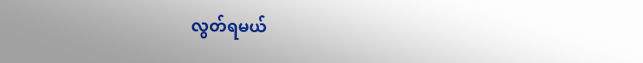လွတ်ရမယ်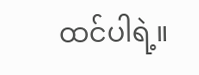ထင်ပါရဲ့။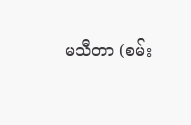မသီတာ (စမ်း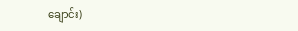ချောင်း)